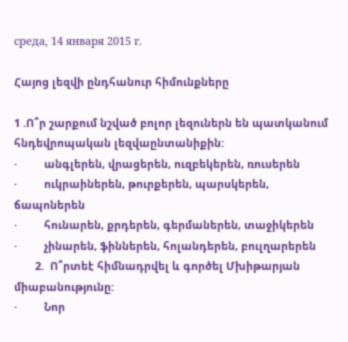среда, 14 января 2015 г.

Հայոց լեզվի ընդհանուր հիմունքները

1 .Ո՞ր շարքում նշված բոլոր լեզուներն են պատկանում հնդեվրոպական լեզվաընտանիքին:
·         անգլերեն, վրացերեն, ուզբեկերեն, ռուսերեն
·         ուկրաիներեն, թուրքերեն, պարսկերեն, ճապոներեն
·         հունարեն, քրդերեն, գերմաներեն, տաջիկերեն
·         չինարեն, ֆիններեն, հոլանդերեն, բուլղարերեն
       2.  Ո՞րտեէ հիմնադրվել և գործել Մխիթարյան միաբանությունը:
·         Նոր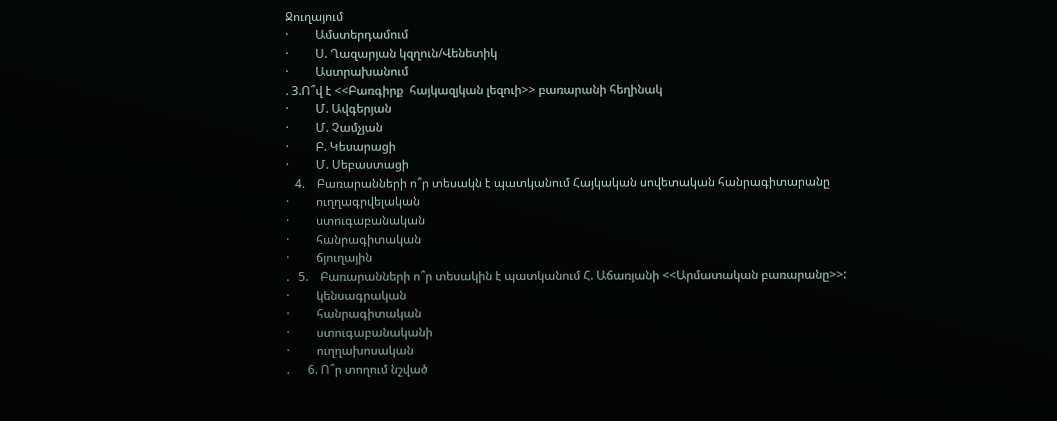Ջուղայում
·         Ամստերդամում
·         Ս. Ղազարյան կզղուն/Վենետիկ
·         Աստրախանում
. 3.Ո՞վ է <<Բառգիրք  հայկազյկան լեզուի>> բառարանի հեղինակ
·         Մ. Ավգերյան
·         Մ. Չամչյան
·         Բ. Կեսարացի
·         Մ. Սեբաստացի
   4.    Բառարանների ո՞ր տեսակն է պատկանում Հայկական սովետական հանրագիտարանը
·         ուղղագրվելական
·         ստուգաբանական
·         հանրագիտական
·         ճյուղային
.   5.    Բառարանների ո՞ր տեսակին է պատկանում Հ. Աճառյանի <<Արմատական բառարանը>>:
·         կենսագրական
·         հանրագիտական
·         ստուգաբանականի
·         ուղղախոսական
.      6. Ո՞ր տողում նշված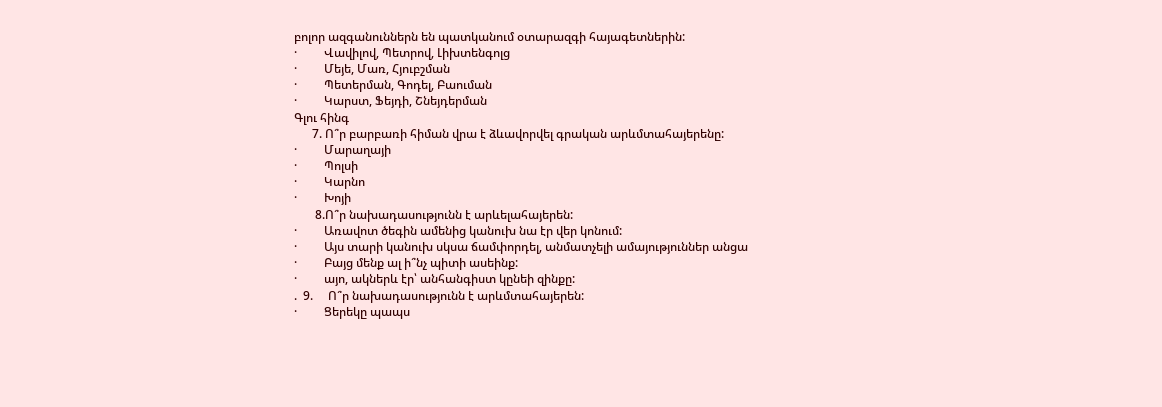բոլոր ազգանուններն են պատկանում օտարազգի հայագետներին:
·         Վավիլով, Պետրով, Լիխտենգոլց
·         Մեյե, Մառ, Հյուբշման
·         Պետերման, Գոդել, Բաուման
·         Կարստ, Ֆեյդի, Շնեյդերման
Գլու հինգ
      7. Ո՞ր բարբառի հիման վրա է ձևավորվել գրական արևմտահայերենը:
·         Մարաղայի
·         Պոլսի
·         Կարնո
·         Խոյի
       8.Ո՞ր նախադասությունն է արևելահայերեն:
·         Առավոտ ծեգին ամենից կանուխ նա էր վեր կոնում:
·         Այս տարի կանուխ սկսա ճամփորդել, անմատչելի ամայություններ անցա
·         Բայց մենք ալ ի՞նչ պիտի ասեինք:
·         այո, ակներև էր՝ անհանգիստ կընեի զինքը:
.  9.     Ո՞ր նախադասությունն է արևմտահայերեն:
·         Ցերեկը պապս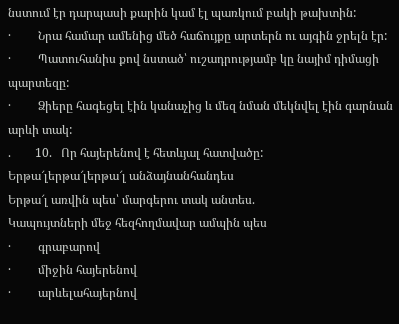նստում էր դարպասի քարին կամ էլ պառկում բակի թախտին:
·         Նրա համար ամենից մեծ հաճույքը արտերն ու այգին ջրելն էր:
·         Պատուհանիս քով նստած՝ ուշադրությամբ կը նայիմ դիմացի պարտեզը:
·         Ձիերը հագեցել էին կանաչից և մեզ նման մեկնվել էին գարնան արևի տակ:
.        10.   Որ հայերենով է հետևյալ հատվածը:
Երթա՜լերթա՜լերթա՜լ անձայնանհանդես
Երթա՜լ առվին պես՝ մարգերու տակ անտես.
Կապույտների մեջ հեզհողմավար ամպին պես
·         գրաբարով
·         միջին հայերենով
·         արևելահայերնով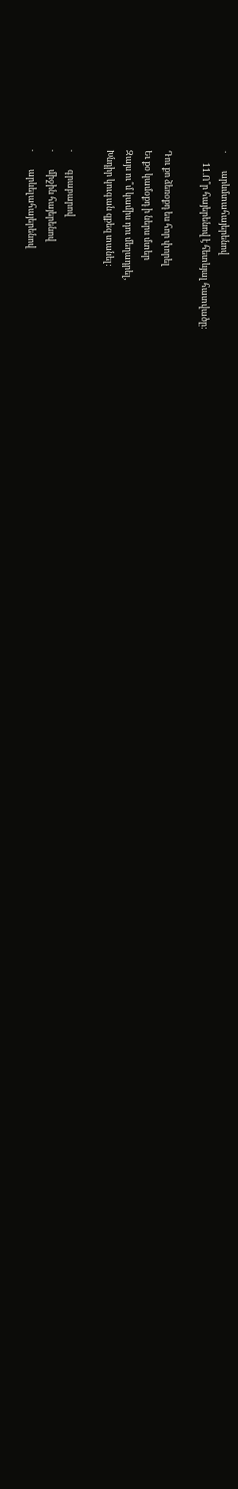·         արևմտահայերենով
      11.Ո՞ր հայերենով է հետևյալ հատվածը:

Դու քո ձեռօքդ ես հոր փորել
Եւ քօ կամօքդ ի ներս մտեր
Զայս ու՞մ կամիս դու մեղադրել,
Խնդիր կուգան զքեզ տանել:

·         գրաբարով
·         միջին հայերենով
·         արևելահայերենով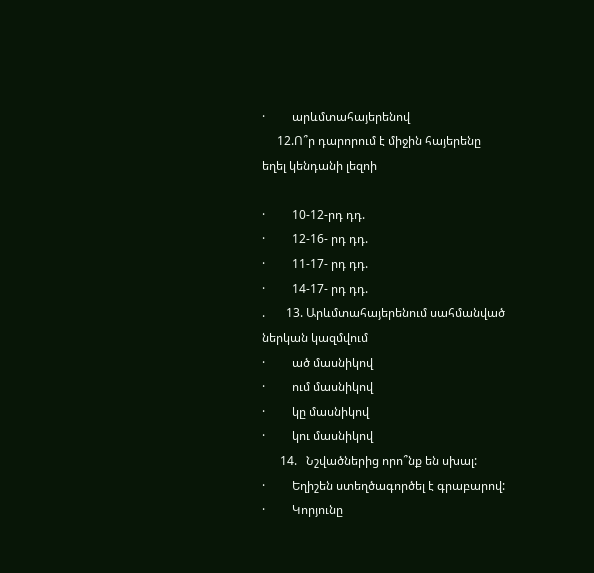·         արևմտահայերենով
     12.Ո՞ր դարորում է միջին հայերենը եղել կենդանի լեզոի

·         10-12-րդ դդ.
·         12-16- րդ դդ.
·         11-17- րդ դդ.
·         14-17- րդ դդ.
.       13. Արևմտահայերենում սահմանված ներկան կազմվում
·         ած մասնիկով
·         ում մասնիկով
·         կը մասնիկով
·         կու մասնիկով
      14.   Նշվածներից որո՞նք են սխալ:
·         Եղիշեն ստեղծագործել է գրաբարով:
·         Կորյունը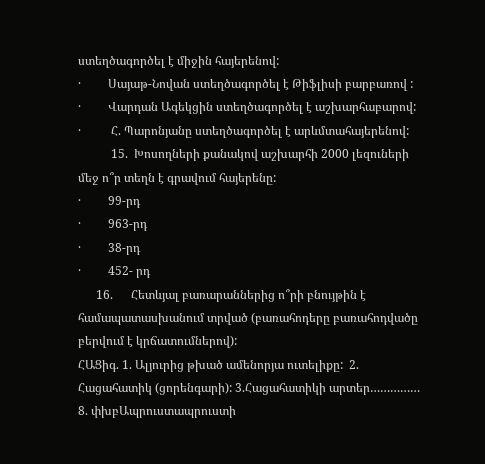ստեղծագործել է միջին հայերենով:
·         Սայաթ-Նովան ստեղծագործել է Թիֆլիսի բարբառով :
·         Վարդան Ագեկցին ստեղծագործել է աշխարհաբարով:
·          Հ. Պարոնյանը ստեղծագործել է արևմտահայերենով:
           15.  Խոսողների քանակով աշխարհի 2000 լեզուների մեջ ո՞ր տեղն է գրավում հայերենը:
·         99-րդ
·         963-րդ
·         38-րդ
·         452- րդ
      16.      Հետևյալ բառարաններից ո՞րի բնույթին է համապատասխանում տրված (բառահոդերը բառահոդվածը բերվում է կրճատումներով):
ՀԱՑիգ. 1. Ալյուրից թխած ամենորյա ուտելիքը:  2. Հացահատիկ (ցորենգարի): 3.Հացահատիկի արտեր…………… 8. փխբԱպրուստապրուստի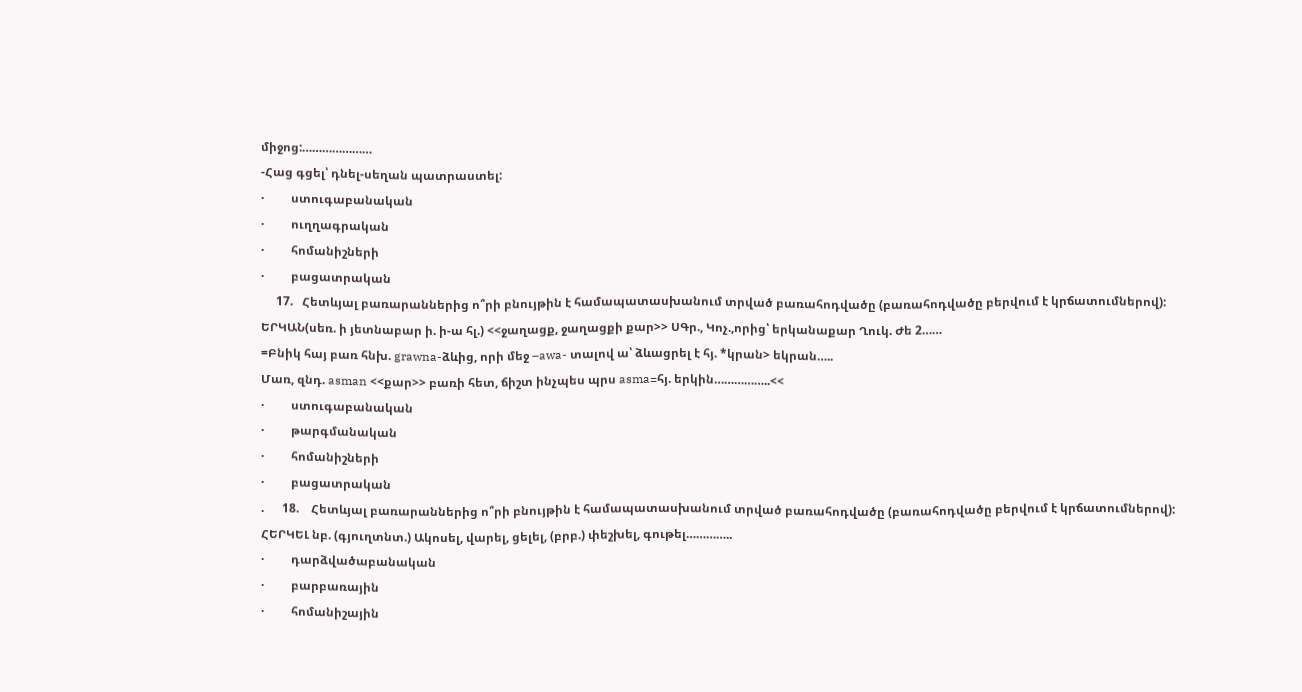միջոց:…………………
-Հաց գցել՝ դնել-սեղան պատրաստել:
·         ստուգաբանական
·         ուղղագրական
·         հոմանիշների
·         բացատրական
     17.   Հետևյալ բառարաններից ո՞րի բնույթին է համապատասխանում տրված բառահոդվածը (բառահոդվածը բերվում է կրճատումներով):
ԵՐԿԱՆ(սեռ. ի յետնաբար ի. ի-ա հլ.) <<ջաղացք, ջաղացքի քար>> ՍԳր., Կոչ.,որից՝ երկանաքար Ղուկ. Ժե 2……
=Բնիկ հայ բառ հնխ. grawna-ձևից, որի մեջ –awa- տալով ա՝ ձևացրել է հյ. *կրան> եկրան…..
Մառ, զնդ. asman <<քար>> բառի հետ, ճիշտ ինչպես պրս asma=հյ. երկին……………..<<
·         ստուգաբանական
·         թարգմանական
·         հոմանիշների
·         բացատրական
.      18.    Հետևյալ բառարաններից ո՞րի բնույթին է համապատասխանում տրված բառահոդվածը (բառահոդվածը բերվում է կրճատումներով):
ՀԵՐԿԵԼ նբ. (գյուղտնտ.) Ակոսել, վարել, ցելել, (բրբ.) փեշխել, գութել…………..
·         դարձվածաբանական
·         բարբառային
·         հոմանիշային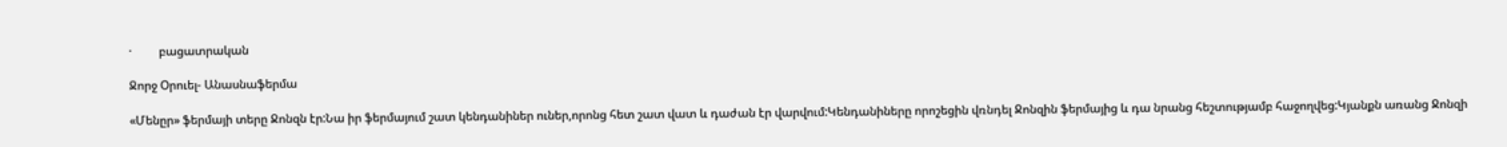·         բացատրական

Ջորջ Օրուել- Անասնաֆերմա

«Մենըր» ֆերմայի տերը Ջոնզն էր:Նա իր ֆերմայում շատ կենդանիներ ուներ,որոնց հետ շատ վատ և դաժան էր վարվում:Կենդանիները որոշեցին վռնդել Ջոնզին ֆերմայից և դա նրանց հեշտությամբ հաջողվեց:Կյանքն առանց Ջոնզի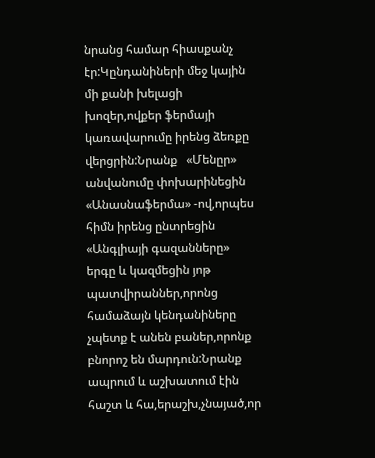նրանց համար հիասքանչ էր:Կընդանիների մեջ կային մի քանի խելացի խոզեր,ովքեր ֆերմայի կառավարումը իրենց ձեռքը վերցրին:Նրանք   «Մենըր» անվանումը փոխարինեցին «Անասնաֆերմա» -ով,որպես հիմն իրենց ընտրեցին «Անգլիայի գազանները» երգը և կազմեցին յոթ պատվիրաններ,որոնց համաձայն կենդանիները չպետք է անեն բաներ,որոնք բնորոշ են մարդուն:Նրանք ապրում և աշխատում էին հաշտ և հա,երաշխ,չնայած,որ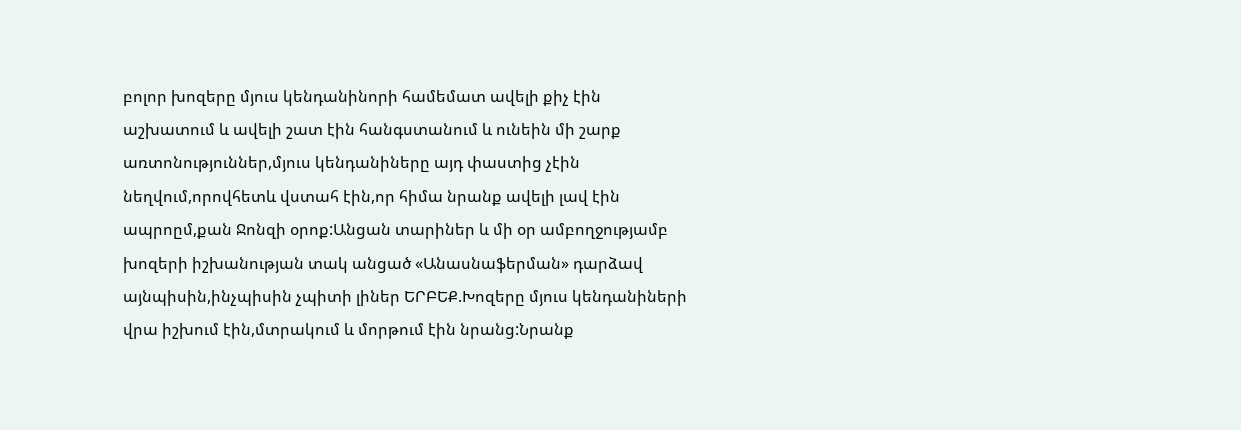բոլոր խոզերը մյուս կենդանինորի համեմատ ավելի քիչ էին աշխատում և ավելի շատ էին հանգստանում և ունեին մի շարք առտոնություններ,մյուս կենդանիները այդ փաստից չէին նեղվում,որովհետև վստահ էին,որ հիմա նրանք ավելի լավ էին ապրոըմ,քան Ջոնզի օրոք:Անցան տարիներ և մի օր ամբողջությամբ խոզերի իշխանության տակ անցած «Անասնաֆերման» դարձավ այնպիսին,ինչպիսին չպիտի լիներ ԵՐԲԵՔ.Խոզերը մյուս կենդանիների վրա իշխում էին,մտրակում և մորթում էին նրանց:Նրանք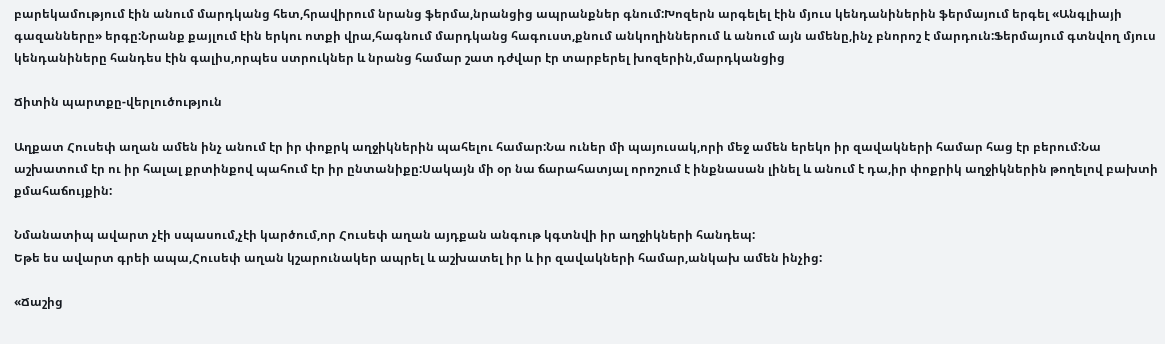բարեկամությում էին անում մարդկանց հետ,հրավիրում նրանց ֆերմա,նրանցից ապրանքներ գնում:Խոզերն արգելել էին մյուս կենդանիներին ֆերմայում երգել «Անգլիայի գազանները» երգը:Նրանք քայլում էին երկու ոտքի վրա,հագնում մարդկանց հագուստ,քնում անկողիններում և անում այն ամենը,ինչ բնորոշ է մարդուն:Ֆերմայում գտնվող մյուս կենդանիները հանդես էին գալիս,որպես ստրուկներ և նրանց համար շատ դժվար էր տարբերել խոզերին,մարդկանցից

Ճիտին պարտքը-վերլուծություն

Աղքատ Հուսեփ աղան ամեն ինչ անում էր իր փոքրկ աղջիկներին պահելու համար:Նա ուներ մի պայուսակ,որի մեջ ամեն երեկո իր զավակների համար հաց էր բերում:Նա աշխատում էր ու իր հալալ քրտինքով պահում էր իր ընտանիքը:Սակայն մի օր նա ճարահատյալ որոշում է ինքնասան լինել և անում է դա,իր փոքրիկ աղջիկներին թողելով բախտի քմահաճույքին:

Նմանատիպ ավարտ չէի սպասում,չէի կարծում,որ Հուսեփ աղան այդքան անգութ կգտնվի իր աղջիկների հանդեպ:
Եթե ես ավարտ գրեի ապա,Հուսեփ աղան կշարունակեր ապրել և աշխատել իր և իր զավակների համար,անկախ ամեն ինչից:

«Ճաշից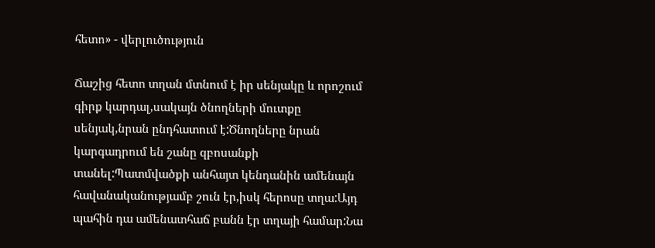հետո» - վերլուծություն

Ճաշից հետո տղան մտնում է իր սենյակը և որոշում գիրք կարդալ,սակայն ծնողների մուտքը սենյակ,նրան ընդհատում է:Ծնողները նրան կարգադրում են շանը զբոսանքի տանել:Պատմվածքի անհայտ կենդանին ամենայն հավանականությամբ շուն էր,իսկ հերոսը տղա:Այդ պահին դա ամենատհաճ բանն էր տղայի համար:Նա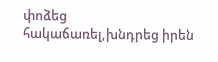փոձեց հակաճառել,խնդրեց իրեն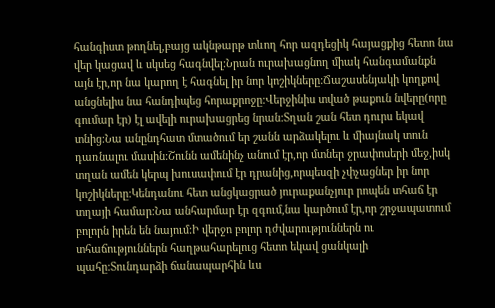հանգիստ թողնել,բայց ակնթարթ տևող հոր ազդեցիկ հայացքից հետո նա վեր կացավ և սկսեց հագնվել:Նրան ուրախացնող միակ հանգամանքն այն էր,որ նա կարող է հագնել իր նոր կոշիկները:Ճաշասենյակի կողքով անցնելիս նա հանդիպեց հորաքրոջը:Վերջինիս տված թաքուն նվերը(որը գումար էր) էլ ավելի ուրախացրեց նրան:Տղան շան հետ դուրս եկավ տնից:Նա անընդհատ մտածում եր շանն արձակելու և միայնակ տուն դառնալու մասին:Շունն ամենինչ անում էր,որ մտներ ջրափոսերի մեջ,իսկ տղան ամեն կերպ խուսափում էր դրանից,որպեսզի չփչացներ իր նոր կոշիկները:Կենդանու հետ անցկացրած յուրաքանչյուր րոպեն տհաճ էր տղայի համար:Նա անհարմար էր զգում,նա կարծում էր,որ շրջապատում բոլորն իրեն են նայում:Ի վերջո բոլոր դժվարություններն ու տհաճություններն հաղթահարելուց հետո եկավ ցանկալի պահը:Տունդարձի ճանապարհին ևս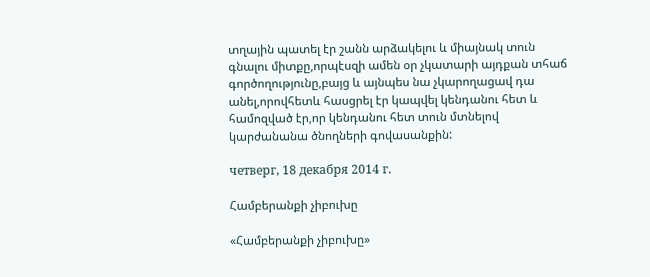տղային պատել էր շանն արձակելու և միայնակ տուն գնալու միտքը,որպէսզի ամեն օր չկատարի այդքան տհաճ գործողությունը,բայց և այնպես նա չկարողացավ դա անել,որովհետև հասցրել էր կապվել կենդանու հետ և համոզված էր,որ կենդանու հետ տուն մտնելով կարժանանա ծնողների գովասանքին:

четверг, 18 декабря 2014 г.

Համբերանքի չիբուխը

«Համբերանքի չիբուխը»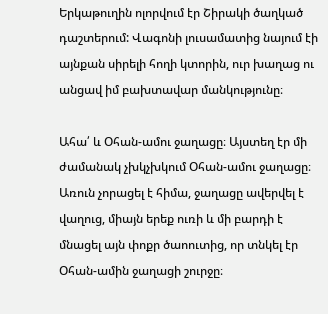Երկաթուղին ոլորվում էր Շիրակի ծաղկած դաշտերում: Վագոնի լուսամատից նայում էի այնքան սիրելի հողի կտորին, ուր խաղաց ու անցավ իմ բախտավար մանկությունը։

Ահա՛ և Օհան-ամու ջաղացը։ Այստեղ էր մի ժամանակ չխկչխկում Օհան-ամու ջաղացը։ Առուն չորացել է հիմա, ջաղացը ավերվել է վաղուց, միայն երեք ուռի և մի բարդի է մնացել այն փոքր ծաոուտից, որ տնկել էր Օհան-ամին ջաղացի շուրջը։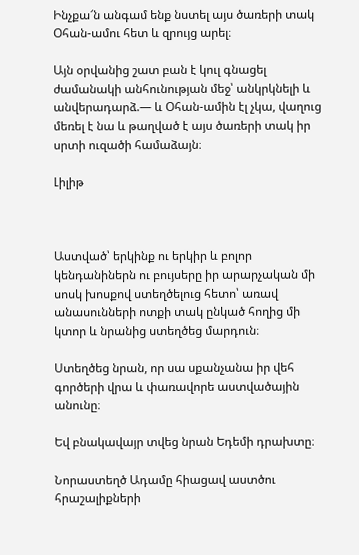Ինչքա՜ն անգամ ենք նստել այս ծառերի տակ Օհան-ամու հետ և զրույց արել։

Այն օրվանից շատ բան է կուլ գնացել ժամանակի անհունության մեջ՝ անկրկնելի և անվերադարձ.— և Օհան-ամին էլ չկա, վաղուց մեռել է նա և թաղված է այս ծառերի տակ իր սրտի ուզածի համաձայն։

Լիլիթ



Աստված՝ երկինք ու երկիր և բոլոր կենդանիներն ու բույսերը իր արարչական մի սոսկ խոսքով ստեղծելուց հետո՝ առավ անասունների ոտքի տակ ընկած հողից մի կտոր և նրանից ստեղծեց մարդուն։

Ստեղծեց նրան, որ սա սքանչանա իր վեհ գործերի վրա և փառավորե աստվածային անունը։

Եվ բնակավայր տվեց նրան Եդեմի դրախտը։

Նորաստեղծ Ադամը հիացավ աստծու հրաշալիքների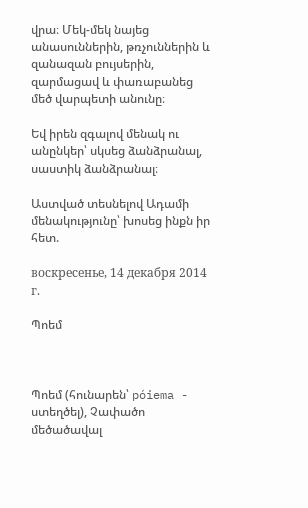վրա։ Մեկ-մեկ նայեց անասուններին, թռչուններին և զանազան բույսերին, զարմացավ և փառաբանեց մեծ վարպետի անունը։

Եվ իրեն զգալով մենակ ու անընկեր՝ սկսեց ձանձրանալ, սաստիկ ձանձրանալ։

Աստված տեսնելով Ադամի մենակությունը՝ խոսեց ինքն իր հետ.

воскресенье, 14 декабря 2014 г.

Պոեմ



Պոեմ (հունարեն՝ póiema - ստեղծել), Չափածո մեծածավալ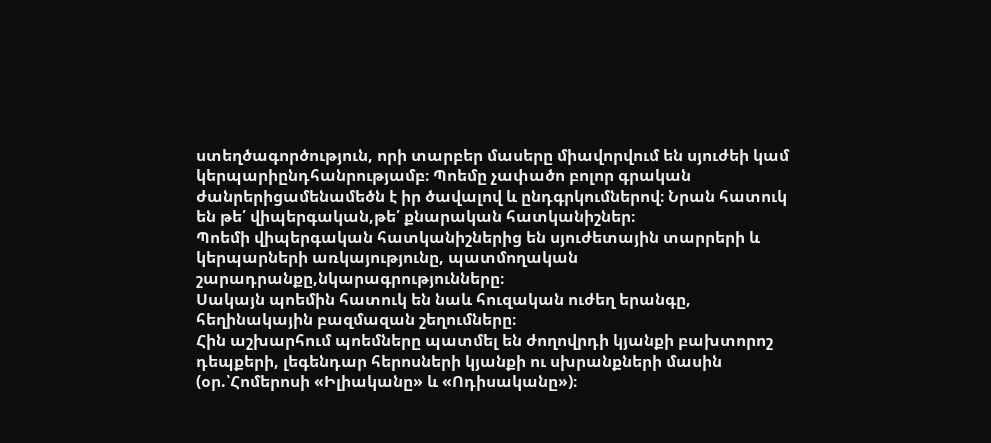ստեղծագործություն, որի տարբեր մասերը միավորվում են սյուժեի կամ կերպարիընդհանրությամբ։ Պոեմը չափածո բոլոր գրական ժանրերիցամենամեծն է իր ծավալով և ընդգրկումներով։ Նրան հատուկ են թե՛ վիպերգական,թե՛ քնարական հատկանիշներ։
Պոեմի վիպերգական հատկանիշներից են սյուժետային տարրերի և կերպարների առկայությունը, պատմողական շարադրանքը,նկարագրությունները։
Սակայն պոեմին հատուկ են նաև հուզական ուժեղ երանգը, հեղինակային բազմազան շեղումները։
Հին աշխարհում պոեմները պատմել են ժողովրդի կյանքի բախտորոշ դեպքերի, լեգենդար հերոսների կյանքի ու սխրանքների մասին (օր.՝Հոմերոսի «Իլիականը» և «Ոդիսականը»)։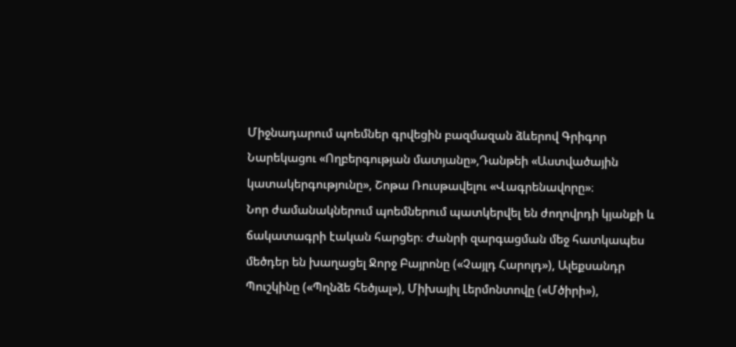Միջնադարում պոեմներ գրվեցին բազմազան ձևերով Գրիգոր Նարեկացու «Ողբերգության մատյանը»,Դանթեի «Աստվածային կատակերգությունը», Շոթա Ռուսթավելու «Վագրենավորը»։
Նոր ժամանակներում պոեմներում պատկերվել են ժողովրդի կյանքի և ճակատագրի էական հարցեր։ Ժանրի զարգացման մեջ հատկապես մեծդեր են խաղացել Ջորջ Բայրոնը («Չայլդ Հարոլդ»), Ալեքսանդր Պուշկինը («Պղնձե հեծյալ»), Միխայիլ Լերմոնտովը («Մծիրի»),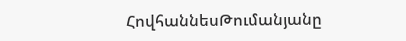ՀովհաննեսԹումանյանը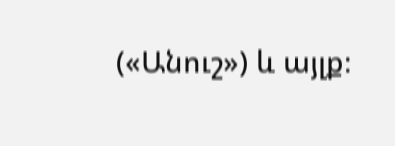(«Անուշ») և այլք։